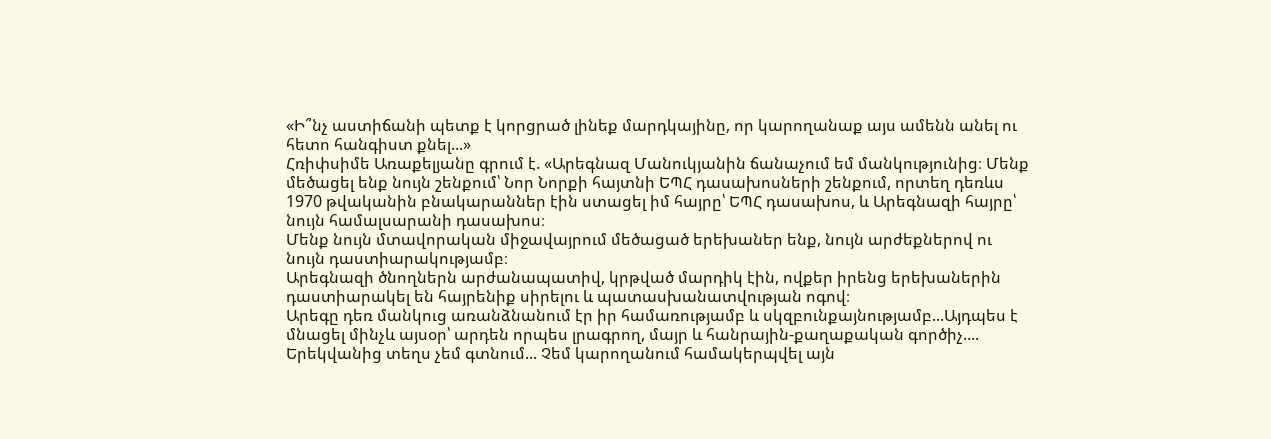«Ի՞նչ աստիճանի պետք է կորցրած լինեք մարդկայինը, որ կարողանաք այս ամենն անել ու հետո հանգիստ քնել...»
Հռիփսիմե Առաքելյանը գրում է. «Արեգնազ Մանուկյանին ճանաչում եմ մանկությունից։ Մենք մեծացել ենք նույն շենքում՝ Նոր Նորքի հայտնի ԵՊՀ դասախոսների շենքում, որտեղ դեռևս 1970 թվականին բնակարաններ էին ստացել իմ հայրը՝ ԵՊՀ դասախոս, և Արեգնազի հայրը՝ նույն համալսարանի դասախոս։
Մենք նույն մտավորական միջավայրում մեծացած երեխաներ ենք, նույն արժեքներով ու նույն դաստիարակությամբ։
Արեգնազի ծնողներն արժանապատիվ, կրթված մարդիկ էին, ովքեր իրենց երեխաներին դաստիարակել են հայրենիք սիրելու և պատասխանատվության ոգով։
Արեգը դեռ մանկուց առանձնանում էր իր համառությամբ և սկզբունքայնությամբ...Այդպես է մնացել մինչև այսօր՝ արդեն որպես լրագրող, մայր և հանրային-քաղաքական գործիչ....
Երեկվանից տեղս չեմ գտնում... Չեմ կարողանում համակերպվել այն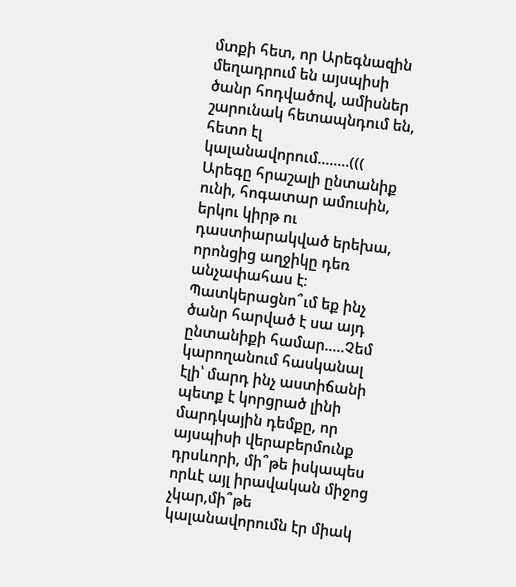մտքի հետ, որ Արեգնազին մեղադրում են այսպիսի ծանր հոդվածով, ամիսներ շարունակ հետապնդում են, հետո էլ կալանավորում........(((
Արեգը հրաշալի ընտանիք ունի, հոգատար ամուսին, երկու կիրթ ու դաստիարակված երեխա, որոնցից աղջիկը դեռ անչափահաս է։ Պատկերացնո՞ւմ եք ինչ ծանր հարված է սա այդ ընտանիքի համար.....Չեմ կարողանում հասկանալ էլի՝ մարդ ինչ աստիճանի պետք է կորցրած լինի մարդկային դեմքը, որ այսպիսի վերաբերմունք դրսևորի, մի՞թե իսկապես որևէ այլ իրավական միջոց չկար,մի՞թե կալանավորումն էր միակ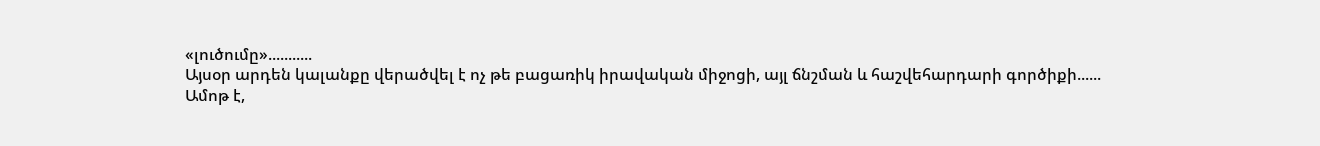«լուծումը»...........
Այսօր արդեն կալանքը վերածվել է ոչ թե բացառիկ իրավական միջոցի, այլ ճնշման և հաշվեհարդարի գործիքի......
Ամոթ է,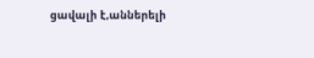ցավալի է,աններելի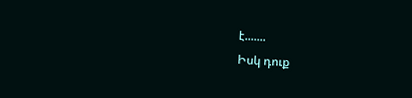է.......
Իսկ դուք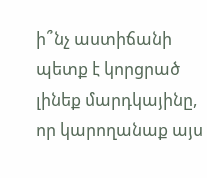ի՞նչ աստիճանի պետք է կորցրած լինեք մարդկայինը, որ կարողանաք այս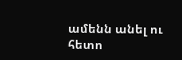ամենն անել ու հետո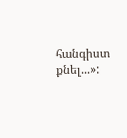հանգիստ քնել...»: